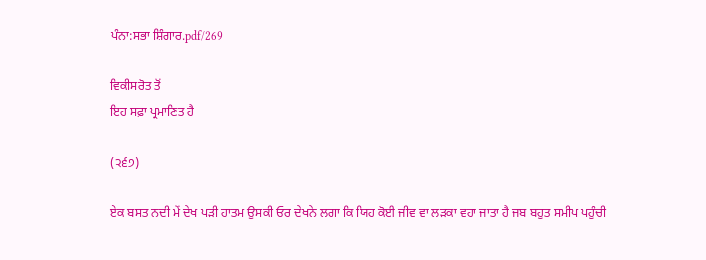ਪੰਨਾ:ਸਭਾ ਸ਼ਿੰਗਾਰ.pdf/269

ਵਿਕੀਸਰੋਤ ਤੋਂ
ਇਹ ਸਫ਼ਾ ਪ੍ਰਮਾਣਿਤ ਹੈ

(੨੬੭)

ਏਕ ਬਸਤ ਨਦੀ ਮੇਂ ਦੇਖ ਪੜੀ ਹਾਤਮ ਉਸਕੀ ਓਰ ਦੇਖਨੇ ਲਗਾ ਕਿ ਯਿਹ ਕੋਈ ਜੀਵ ਵਾ ਲੜਕਾ ਵਹਾ ਜਾਤਾ ਹੈ ਜਬ ਬਹੁਤ ਸਮੀਪ ਪਹੁੰਚੀ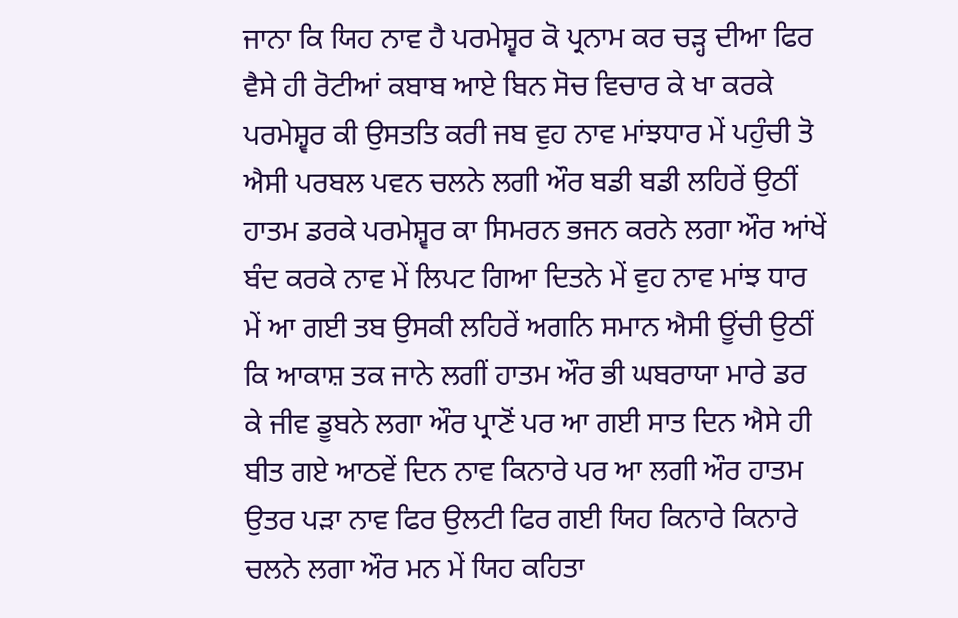ਜਾਨਾ ਕਿ ਯਿਹ ਨਾਵ ਹੈ ਪਰਮੇਸ਼੍ਵਰ ਕੋ ਪ੍ਰਨਾਮ ਕਰ ਚੜ੍ਹ ਦੀਆ ਫਿਰ ਵੈਸੇ ਹੀ ਰੋਟੀਆਂ ਕਬਾਬ ਆਏ ਬਿਨ ਸੋਚ ਵਿਚਾਰ ਕੇ ਖਾ ਕਰਕੇ ਪਰਮੇਸ਼੍ਵਰ ਕੀ ਉਸਤਤਿ ਕਰੀ ਜਬ ਵੁਹ ਨਾਵ ਮਾਂਝਧਾਰ ਮੇਂ ਪਹੁੰਚੀ ਤੋ ਐਸੀ ਪਰਬਲ ਪਵਨ ਚਲਨੇ ਲਗੀ ਔਰ ਬਡੀ ਬਡੀ ਲਹਿਰੇਂ ਉਠੀਂ ਹਾਤਮ ਡਰਕੇ ਪਰਮੇਸ਼੍ਵਰ ਕਾ ਸਿਮਰਨ ਭਜਨ ਕਰਨੇ ਲਗਾ ਔਰ ਆਂਖੇਂ ਬੰਦ ਕਰਕੇ ਨਾਵ ਮੇਂ ਲਿਪਟ ਗਿਆ ਦਿਤਨੇ ਮੇਂ ਵੁਹ ਨਾਵ ਮਾਂਝ ਧਾਰ ਮੇਂ ਆ ਗਈ ਤਬ ਉਸਕੀ ਲਹਿਰੇਂ ਅਗਨਿ ਸਮਾਨ ਐਸੀ ਊਂਚੀ ਉਠੀਂ ਕਿ ਆਕਾਸ਼ ਤਕ ਜਾਨੇ ਲਗੀਂ ਹਾਤਮ ਔਰ ਭੀ ਘਬਰਾਯਾ ਮਾਰੇ ਡਰ ਕੇ ਜੀਵ ਡੂਬਨੇ ਲਗਾ ਔਰ ਪ੍ਰਾਣੋਂ ਪਰ ਆ ਗਈ ਸਾਤ ਦਿਨ ਐਸੇ ਹੀ ਬੀਤ ਗਏ ਆਠਵੇਂ ਦਿਨ ਨਾਵ ਕਿਨਾਰੇ ਪਰ ਆ ਲਗੀ ਔਰ ਹਾਤਮ ਉਤਰ ਪੜਾ ਨਾਵ ਫਿਰ ਉਲਟੀ ਫਿਰ ਗਈ ਯਿਹ ਕਿਨਾਰੇ ਕਿਨਾਰੇ ਚਲਨੇ ਲਗਾ ਔਰ ਮਨ ਮੇਂ ਯਿਹ ਕਹਿਤਾ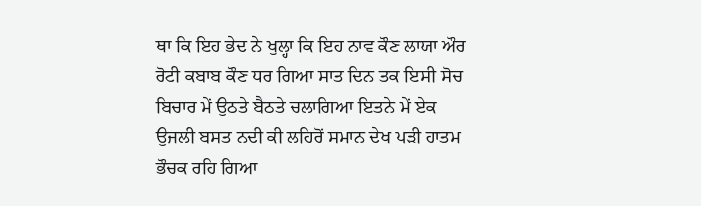ਥਾ ਕਿ ਇਹ ਭੇਦ ਨੇ ਖੁਲ੍ਹਾ ਕਿ ਇਹ ਨਾਵ ਕੌਣ ਲਾਯਾ ਔਰ ਰੋਟੀ ਕਬਾਬ ਕੌਣ ਧਰ ਗਿਆ ਸਾਤ ਦਿਨ ਤਕ ਇਸੀ ਸੋਚ ਬਿਚਾਰ ਮੇਂ ਉਠਤੇ ਬੈਠਤੇ ਚਲਾਗਿਆ ਇਤਨੇ ਮੇਂ ਏਕ ਉਜਲੀ ਬਸਤ ਨਦੀ ਕੀ ਲਹਿਰੋਂ ਸਮਾਨ ਦੇਖ ਪੜੀ ਹਾਤਮ ਭੌਚਕ ਰਹਿ ਗਿਆ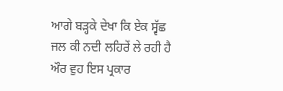ਆਗੇ ਬੜ੍ਹਕੇ ਦੇਖਾ ਕਿ ਏਕ ਸ੍ਵੱਛ ਜਲ ਕੀ ਨਦੀ ਲਹਿਰੇਂ ਲੇ ਰਹੀ ਹੈ ਔਰ ਵੁਹ ਇਸ ਪ੍ਰਕਾਰ